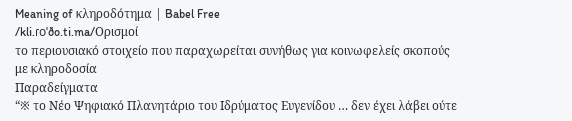Meaning of κληροδότημα | Babel Free
/kli.ɾoˈðo.ti.ma/Ορισμοί
το περιουσιακό στοιχείο που παραχωρείται συνήθως για κοινωφελείς σκοπούς με κληροδοσία
Παραδείγματα
“※ το Νέο Ψηφιακό Πλανητάριο του Ιδρύματος Ευγενίδου … δεν έχει λάβει ούτε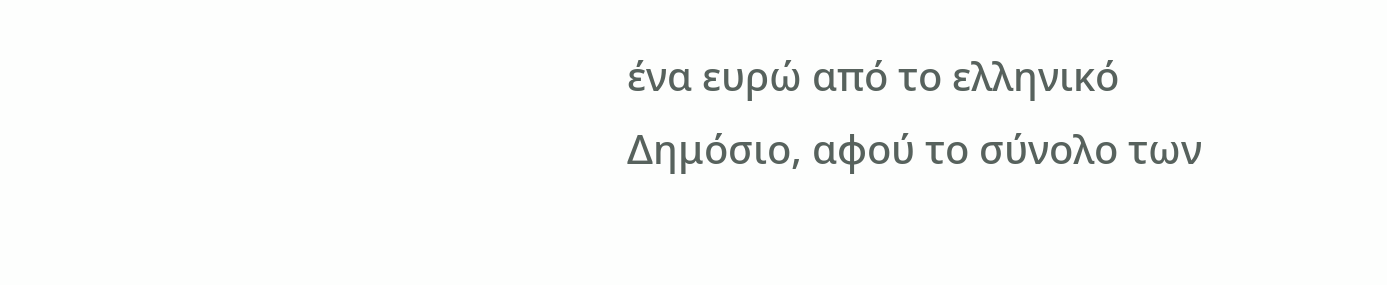ένα ευρώ από το ελληνικό Δημόσιο, αφού το σύνολο των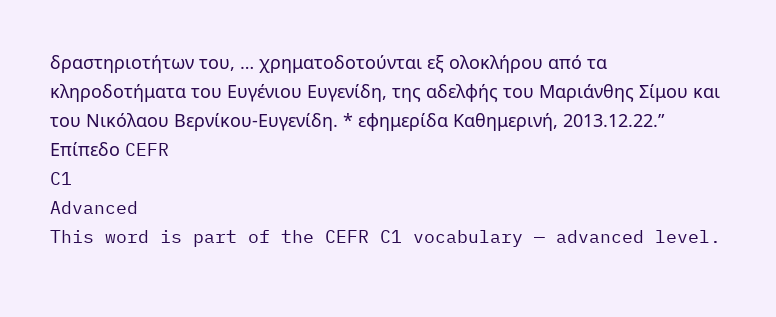δραστηριοτήτων του, … χρηματοδοτούνται εξ ολοκλήρου από τα κληροδοτήματα του Ευγένιου Ευγενίδη, της αδελφής του Μαριάνθης Σίμου και του Νικόλαου Βερνίκου-Ευγενίδη. * εφημερίδα Καθημερινή, 2013.12.22.”
Επίπεδο CEFR
C1
Advanced
This word is part of the CEFR C1 vocabulary — advanced level.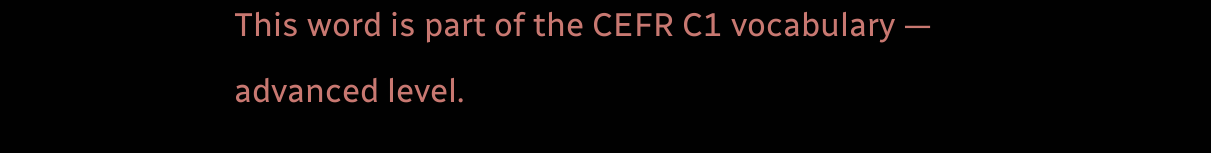This word is part of the CEFR C1 vocabulary — advanced level.